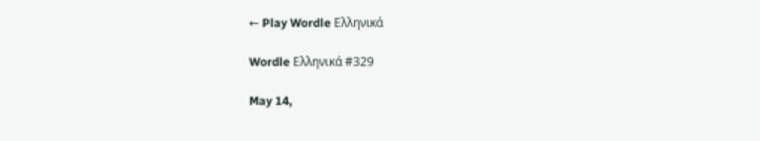← Play Wordle Ελληνικά

Wordle Ελληνικά #329

May 14,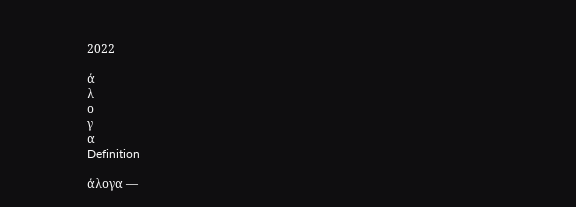2022

ά
λ
ο
γ
α
Definition

άλογα —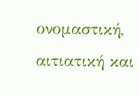ονομαστική, αιτιατική και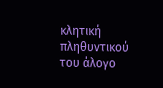κλητική πληθυντικού του άλογο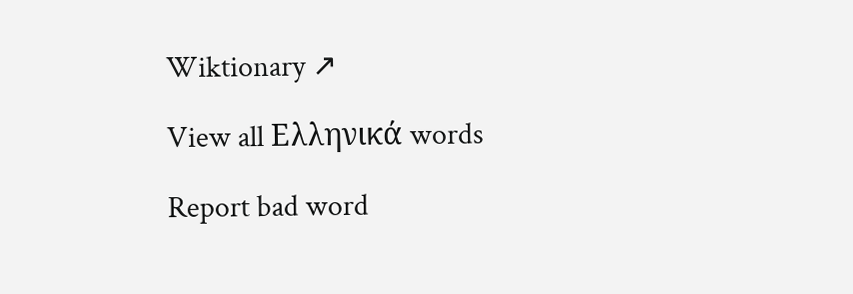Wiktionary ↗

View all Ελληνικά words

Report bad word